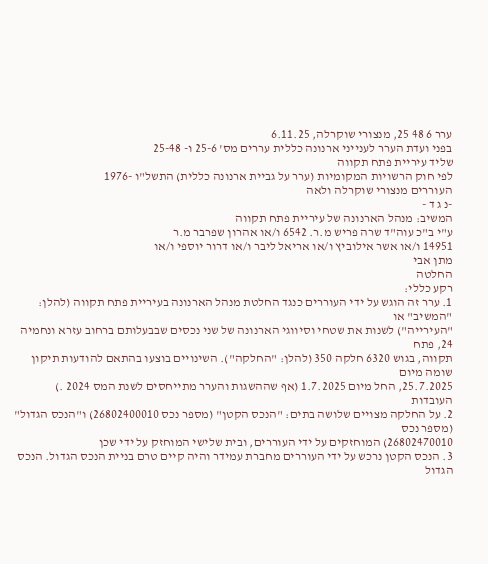ערר 6 48 25, מנצורי שוקרלה, 6.11.25
בפני ועדת הערר לענייני ארנונה כללית עררים מס' 25-6 ו- 25-48
שליד עיריית פתח תקווה
לפי חוק הרשויות המקומיות (ערר על גביית ארנונה כללית) התשל"ו -1976
העוררים מנצורי שוקרלה ולאה
-נ ג ד -
המשיב: מנהל הארנונה של עיריית פתח תקווה
ע"י ב"כ עוה"ד שרה פריש מ.ר. 6542 ו/או אהרון שפרבר מ.ר
14951 ו/או אשר אילוביץ ו/או אריאל ליבר ו/או דרור יוספי ו/או
מתן אבי
החלטה
רקע כללי:
1. ערר זה הוגש על ידי העוררים כנגד החלטת מנהל הארנונה בעיריית פתח תקווה (להלן: "המשיב" או
"העירייה") לשנות את שטחי וסיווגי הארנונה של שני נכסים שבבעלותם ברחוב עזרא ונחמיה 24, פתח
תקווה, בגוש 6320 חלקה 350 (להלן: "החלקה"). השינויים בוצעו בהתאם להודעות תיקון שומה מיום
25.7.2025, החל מיום 1.7.2025 (אף שההשגות והערר מתייחסים לשנת המס 2024 .)
העובדות
2. על החלקה מצויים שלושה בתים: "הנכס הקטן" (מספר נכס 26802400010) ו"הנכס הגדול" (מספר נכס
26802470010) המוחזקים על ידי העוררים, ובית שלישי המוחזק על ידי שכן
3. הנכס הקטן נרכש על ידי העוררים מחברת עמידר והיה קיים טרם בניית הנכס הגדול. הנכס הגדול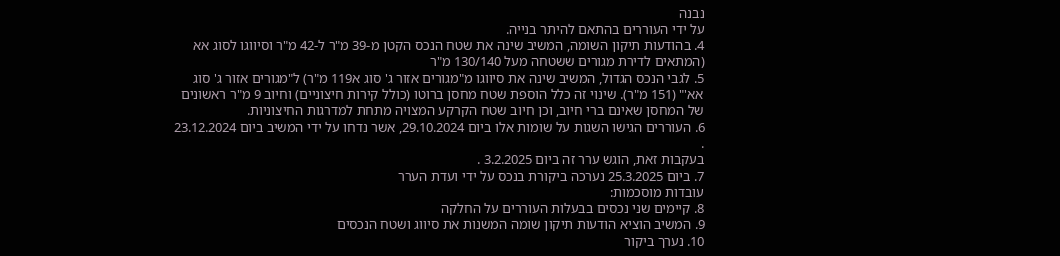נבנה
על ידי העוררים בהתאם להיתר בנייה.
4. בהודעות תיקון השומה, המשיב שינה את שטח הנכס הקטן מ-39 מ"ר ל-42 מ"ר וסיווגו לסוג אא
(המתאים לדירת מגורים ששטחה מעל 130/140 מ"ר
5. לגבי הנכס הגדול, המשיב שינה את סיווגו מ"מגורים אזור ג' סוג א119 מ"ר) ל"מגורים אזור ג' סוג
אא'" (151 מ"ר). שינוי זה כלל הוספת שטח מחסן ברוטו (כולל קירות חיצוניים) וחיוב 9 מ"ר ראשונים
של המחסן שאינם ברי חיוב, וכן חיוב שטח הקרקע המצויה מתחת למדרגות החיצוניות.
6. העוררים הגישו השגות על שומות אלו ביום 29.10.2024, אשר נדחו על ידי המשיב ביום 23.12.2024 .
בעקבות זאת, הוגש ערר זה ביום 3.2.2025 .
7. ביום 25.3.2025 נערכה ביקורת בנכס על ידי ועדת הערר
עובדות מוסכמות:
8. קיימים שני נכסים בבעלות העוררים על החלקה
9. המשיב הוציא הודעות תיקון שומה המשנות את סיווג ושטח הנכסים
10. נערך ביקור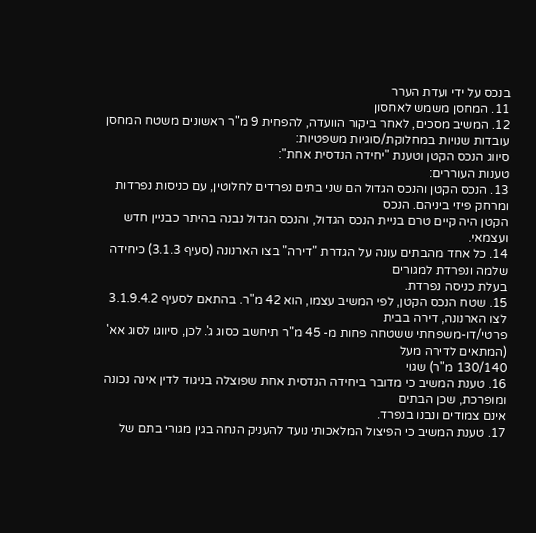בנכס על ידי ועדת הערר
11. המחסן משמש לאחסון
12. המשיב מסכים, לאחר ביקור הוועדה, להפחית 9 מ"ר ראשונים משטח המחסן
עובדות שנויות במחלוקת/סוגיות משפטיות:
סיווג הנכס הקטן וטענת "יחידה הנדסית אחת":
טענות העוררים:
13. הנכס הקטן והנכס הגדול הם שני בתים נפרדים לחלוטין, עם כניסות נפרדות ומרחק פיזי ביניהם. הנכס
הקטן היה קיים טרם בניית הנכס הגדול, והנכס הגדול נבנה בהיתר כבניין חדש ועצמאי.
14. כל אחד מהבתים עונה על הגדרת "דירה" בצו הארנונה (סעיף 3.1.3) כיחידה שלמה ונפרדת למגורים
בעלת כניסה נפרדת.
15. שטח הנכס הקטן, לפי המשיב עצמו, הוא 42 מ"ר. בהתאם לסעיף 3.1.9.4.2 לצו הארנונה, דירה בבית
פרטי/דו-משפחתי ששטחה פחות מ- 45 מ"ר תיחשב כסוג ג'. לכן, סיווגו לסוג אא' (המתאים לדירה מעל
130/140 מ"ר) שגוי
16. טענת המשיב כי מדובר ביחידה הנדסית אחת שפוצלה בניגוד לדין אינה נכונה ומופרכת, שכן הבתים
אינם צמודים ונבנו בנפרד.
17. טענת המשיב כי הפיצול המלאכותי נועד להעניק הנחה בגין מגורי בתם של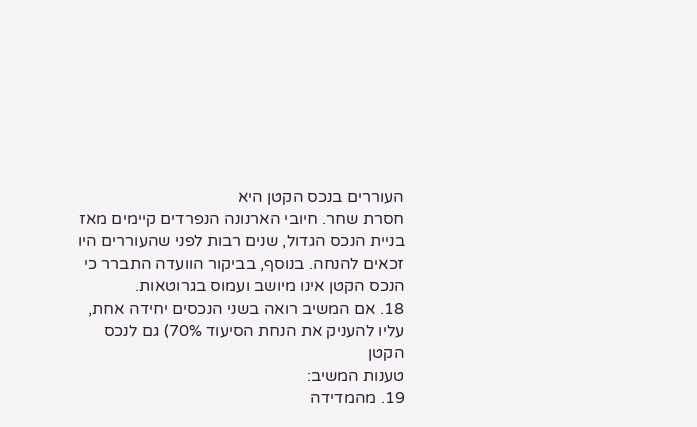העוררים בנכס הקטן היא
חסרת שחר. חיובי הארנונה הנפרדים קיימים מאז בניית הנכס הגדול, שנים רבות לפני שהעוררים היו
זכאים להנחה. בנוסף, בביקור הוועדה התברר כי הנכס הקטן אינו מיושב ועמוס בגרוטאות.
18. אם המשיב רואה בשני הנכסים יחידה אחת, עליו להעניק את הנחת הסיעוד 70%) גם לנכס הקטן
טענות המשיב:
19. מהמדידה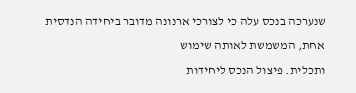שנערכה בנכס עלה כי לצורכי ארנונה מדובר ביחידה הנדסית אחת, המשמשת לאותה שימוש
ותכלית. פיצול הנכס ליחידות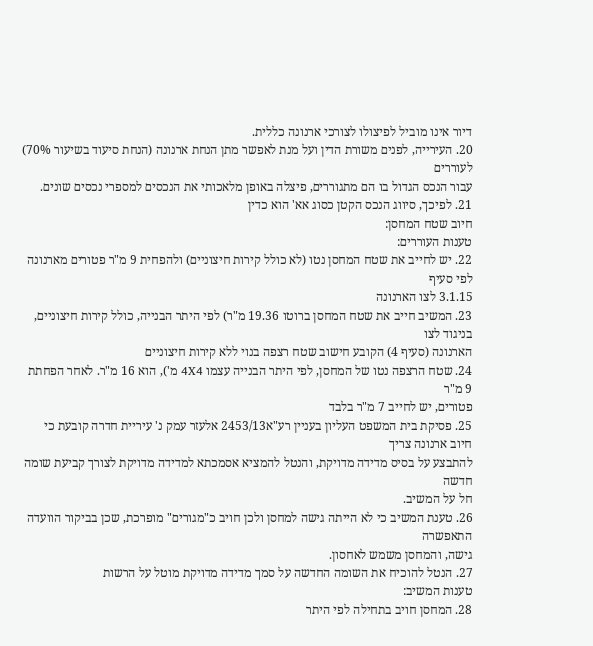דיור אינו מוביל לפיצולו לצורכי ארנונה כללית.
20. העירייה, לפנים משורת הדין ועל מנת לאפשר מתן הנחת ארנונה (הנחת סיעוד בשיעור 70%) לעוררים
עבור הנכס הגדול בו הם מתגוררים, פיצלה באופן מלאכותי את הנכסים למספרי נכסים שונים.
21. לפיכך, סיווג הנכס הקטן כסוג אא' הוא כדין
חיוב שטח המחסן:
טענות העוררים:
22. יש לחייב את שטח המחסן נטו (לא כולל קירות חיצוניים) ולהפחית 9 מ"ר פטורים מארנונה לפי סעיף
3.1.15 לצו הארנונה
23. המשיב חייב את שטח המחסן ברוטו 19.36 מ"ר) לפי היתר הבנייה, כולל קירות חיצוניים, בניגוד לצו
הארנונה (סעיף 4) הקובע חישוב שטח רצפה בנוי ללא קירות חיצוניים
24. שטח הרצפה נטו של המחסן, לפי היתר הבנייה עצמו 4X4 מ'), הוא 16 מ"ר. לאחר הפחתת 9 מ"ר
פטורים, יש לחייב 7 מ"ר בלבד
25. פסיקת בית המשפט העליון בעניין רע"א2453/13 אלעזר עמק נ' עיריית חדרה קובעת כי חיוב ארנונה צריך
להתבצע על בסיס מדידה מדויקת, והנטל להמציא אסמכתא למדידה מדויקת לצורך קביעת שומה חדשה
חל על המשיב.
26. טענת המשיב כי לא הייתה גישה למחסן ולכן חויב כ"מגורים" מופרכת, שכן בביקור הוועדה התאפשרה
גישה, והמחסן משמש לאחסון.
27. הנטל להוכיח את השומה החדשה על סמך מדידה מדויקת מוטל על הרשות
טענות המשיב:
28. המחסן חויב בתחילה לפי היתר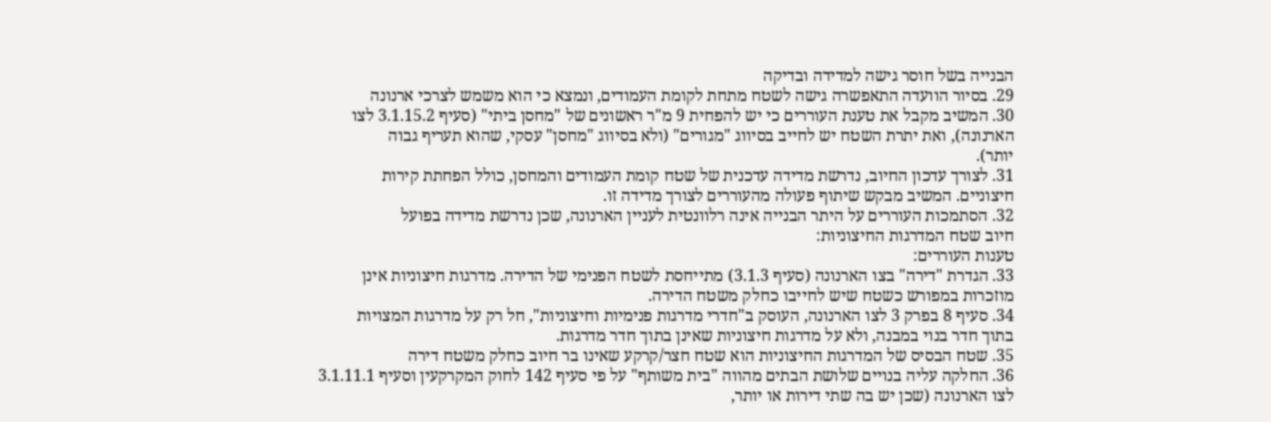הבנייה בשל חוסר גישה למדידה ובדיקה
29. בסיור הוועדה התאפשרה גישה לשטח מתחת לקומת העמודים, ונמצא כי הוא משמש לצרכי ארנונה
30. המשיב מקבל את טענת העוררים כי יש להפחית 9 מ"ר ראשונים של "מחסן ביתי" (סעיף 3.1.15.2 לצו
הארנונה), ואת יתרת השטח יש לחייב בסיווג "מגורים" (ולא בסיווג "מחסן" עסקי, שהוא תעריף גבוה
יותר).
31. לצורך עדכון החיוב, נדרשת מדידה עדכנית של שטח קומת העמודים והמחסן, כולל הפחתת קירות
חיצוניים. המשיב מבקש שיתוף פעולה מהעוררים לצורך מדידה זו.
32. הסתמכות העוררים על היתר הבנייה אינה רלוונטית לעניין הארנונה, שכן נדרשת מדידה בפועל
חיוב שטח המדרגות החיצוניות:
טענות העוררים:
33. הגדרת "דירה" בצו הארנונה (סעיף 3.1.3) מתייחסת לשטח הפנימי של הדירה. מדרגות חיצוניות אינן
מוזכרות במפורש כשטח שיש לחייבו כחלק משטח הדירה.
34. סעיף 8 בפרק 3 לצו הארנונה, העוסק ב"חדרי מדרגות פנימיות וחיצוניות", חל רק על מדרגות המצויות
בתוך חדר בנוי במבנה, ולא על מדרגות חיצוניות שאינן בתוך חדר מדרגות.
35. שטח הבסיס של המדרגות החיצוניות הוא שטח חצר/קרקע שאינו בר חיוב כחלק משטח דירה
36. החלקה עליה בנויים שלושת הבתים מהווה "בית משותף" על פי סעיף 142 לחוק המקרקעין וסעיף 3.1.11.1
לצו הארנונה (שכן יש בה שתי דירות או יותר,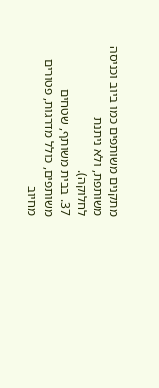מתקנים משותפים כמו ביוב וכניסה משותפת, ולא ניתנת
לחלוקה).
37. בבית משותף, שטחים משותפים, כולל מדרגות, פטורים מחיוב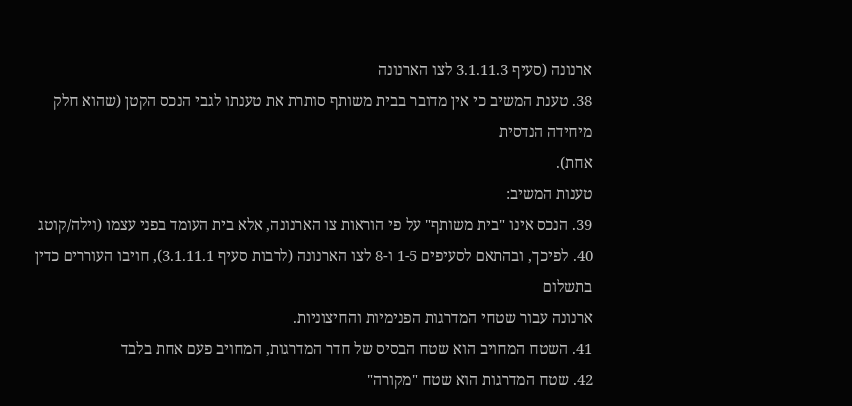ארנונה (סעיף 3.1.11.3 לצו הארנונה
38. טענת המשיב כי אין מדובר בבית משותף סותרת את טענתו לגבי הנכס הקטן (שהוא חלק מיחידה הנדסית
אחת).
טענות המשיב:
39. הנכס אינו "בית משותף" על פי הוראות צו הארנונה, אלא בית העומד בפני עצמו (וילה/קוטג
40. לפיכך, ובהתאם לסעיפים 1-5 ו-8 לצו הארנונה (לרבות סעיף 3.1.11.1), חויבו העוררים כדין בתשלום
ארנונה עבור שטחי המדרגות הפנימיות והחיצוניות.
41. השטח המחויב הוא שטח הבסיס של חדר המדרגות, המחויב פעם אחת בלבד
42. שטח המדרגות הוא שטח "מקורה"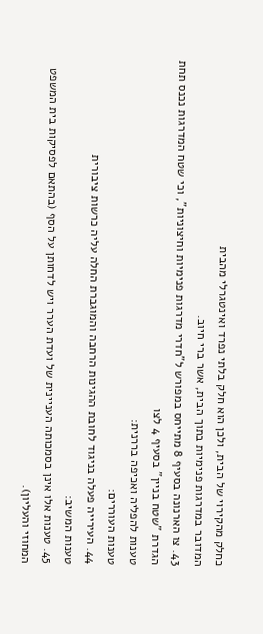כחלק מהקירוי של הבית, ולכן הוא חלק בלתי נפרד ואינטגרלי מהבית
המדובר במדרגות פנימיות בתוך הבית, אשר ברי חיוב.
43. צו הארנונה בסעיף 8 מתייחס במפורש ל"חדרי מדרגות פנימיות וחיצוניות", וכי שטח המדרגות נכנס תחת
הגדרת "שטח בניין" בסעיף 4 לצו
טענות להפליה ואכיפה בררנית:
טענות העוררים:
44. העירייה פעלה בניגוד לחובת ההגינות הרחבה והמוגברת החלה עליה כרשות ציבורית
טענות המשיב:
45. טענות אלו אינן בסמכותה העניינית של ועדת הערר ויש לדחותן על הסף (בהתאם לפסיקות בית המשפט
המחוזי והעליון).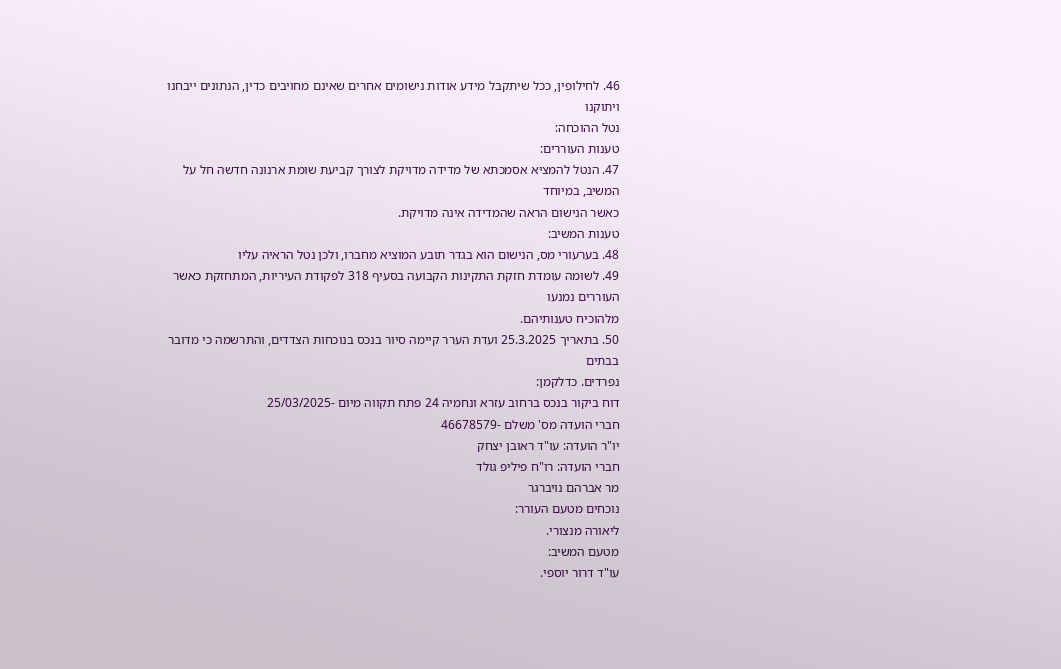46. לחילופין, ככל שיתקבל מידע אודות נישומים אחרים שאינם מחויבים כדין, הנתונים ייבחנו ויתוקנו
נטל ההוכחה:
טענות העוררים:
47. הנטל להמציא אסמכתא של מדידה מדויקת לצורך קביעת שומת ארנונה חדשה חל על המשיב, במיוחד
כאשר הנישום הראה שהמדידה אינה מדויקת.
טענות המשיב:
48. בערעורי מס, הנישום הוא בגדר תובע המוציא מחברו, ולכן נטל הראיה עליו
49. לשומה עומדת חזקת התקינות הקבועה בסעיף 318 לפקודת העיריות, המתחזקת כאשר העוררים נמנעו
מלהוכיח טענותיהם.
50. בתאריך 25.3.2025 ועדת הערר קיימה סיור בנכס בנוכחות הצדדים, והתרשמה כי מדובר בבתים
נפרדים. כדלקמן:
דוח ביקור בנכס ברחוב עזרא ונחמיה 24 פתח תקווה מיום -25/03/2025
חברי הועדה מס' משלם -46678579
יו"ר הועדה: עו"ד ראובן יצחק
חברי הועדה: רו"ח פיליפ גולד
מר אברהם נויברגר
נוכחים מטעם העורר:
ליאורה מנצורי.
מטעם המשיב:
עו"ד דרור יוספי.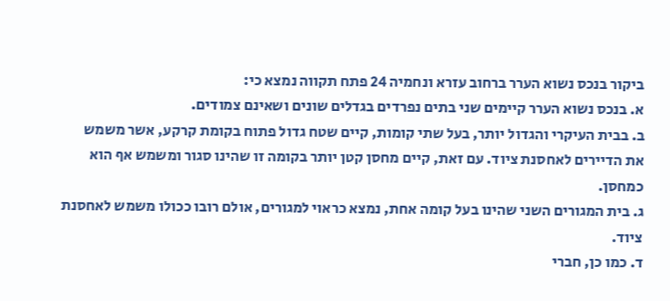ביקור בנכס נשוא הערר ברחוב עזרא ונחמיה 24 פתח תקווה נמצא כי:
א. בנכס נשוא הערר קיימים שני בתים נפרדים בגדלים שונים ושאינם צמודים.
ב. בבית העיקרי והגדול יותר, בעל שתי קומות, קיים שטח גדול פתוח בקומת קרקע, אשר משמש
את הדיירים לאחסנת ציוד. עם זאת, קיים מחסן קטן יותר בקומה זו שהינו סגור ומשמש אף הוא כמחסן.
ג. בית המגורים השני שהינו בעל קומה אחת, נמצא כראוי למגורים, אולם רובו ככולו משמש לאחסנת ציוד.
ד. כמו כן, חברי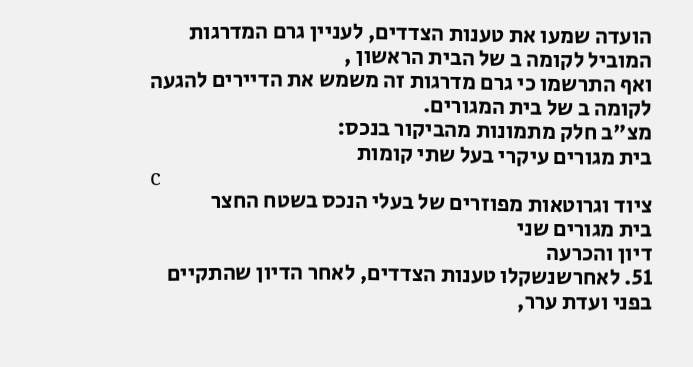הועדה שמעו את טענות הצדדים, לעניין גרם המדרגות המוביל לקומה ב של הבית הראשון ,
ואף התרשמו כי גרם מדרגות זה משמש את הדיירים להגעה לקומה ב של בית המגורים.
מצ"ב חלק מתמונות מהביקור בנכס:
בית מגורים עיקרי בעל שתי קומות
c
ציוד וגרוטאות מפוזרים של בעלי הנכס בשטח החצר
בית מגורים שני
דיון והכרעה
51. לאחרשנשקלו טענות הצדדים, לאחר הדיון שהתקיים בפני ועדת ערר,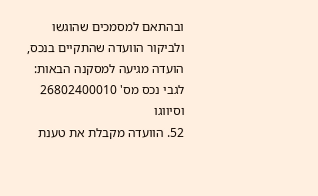ובהתאם למסמכים שהוגשו
ולביקור הוועדה שהתקיים בנכס, הועדה מגיעה למסקנה הבאות:
לגבי נכס מס' 26802400010 וסיווגו
52. הוועדה מקבלת את טענת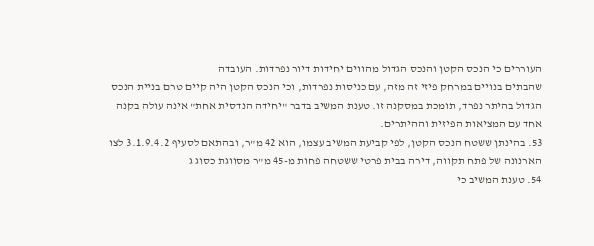העוררים כי הנכס הקטן והנכס הגדול מהווים יחידות דיור נפרדות. העובדה
שהבתים בנויים במרחק פיזי זה מזה, עם כניסות נפרדות, וכי הנכס הקטן היה קיים טרם בניית הנכס
הגדול בהיתר נפרד, תומכת במסקנה זו. טענת המשיב בדבר "יחידה הנדסית אחת" אינה עולה בקנה
אחד עם המציאות הפיזית וההיתרים.
53. בהינתן ששטח הנכס הקטן, לפי קביעת המשיב עצמו, הוא 42 מ"ר, ובהתאם לסעיף 3.1.9.4.2 לצו
הארנונה של פתח תקווה, דירה בבית פרטי ששטחה פחות מ-45 מ"ר מסווגת כסוג ג
54. טענת המשיב כי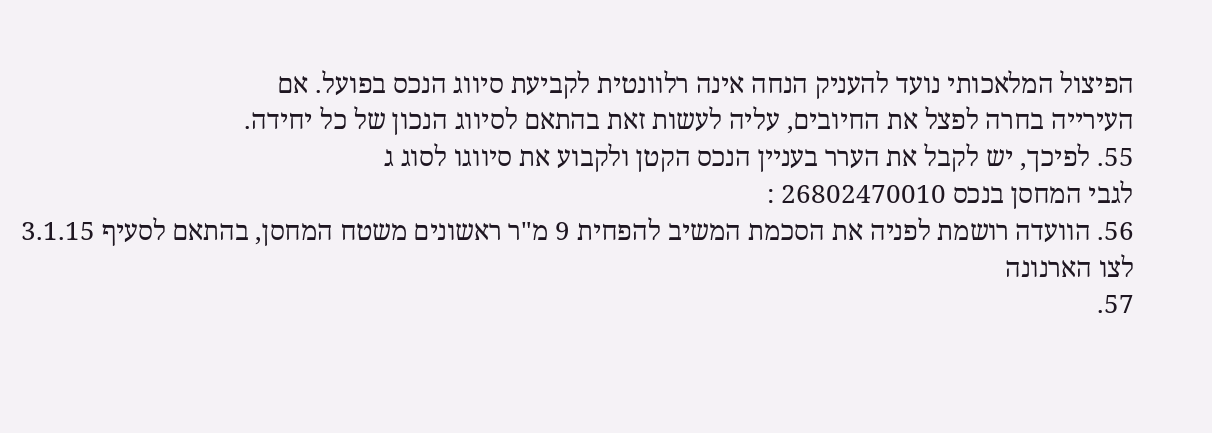הפיצול המלאכותי נועד להעניק הנחה אינה רלוונטית לקביעת סיווג הנכס בפועל. אם
העירייה בחרה לפצל את החיובים, עליה לעשות זאת בהתאם לסיווג הנכון של כל יחידה.
55. לפיכך, יש לקבל את הערר בעניין הנכס הקטן ולקבוע את סיווגו לסוג ג
לגבי המחסן בנכס 26802470010 :
56. הוועדה רושמת לפניה את הסכמת המשיב להפחית 9 מ"ר ראשונים משטח המחסן, בהתאם לסעיף 3.1.15
לצו הארנונה
57.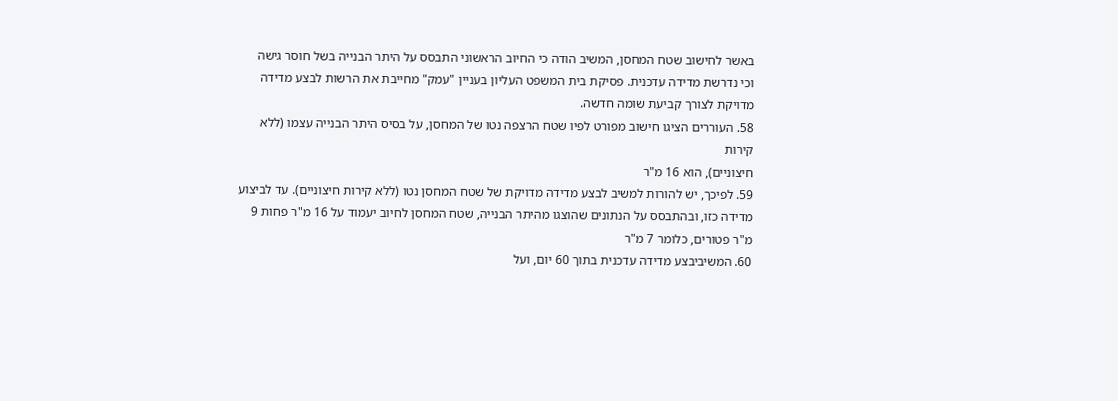באשר לחישוב שטח המחסן, המשיב הודה כי החיוב הראשוני התבסס על היתר הבנייה בשל חוסר גישה
וכי נדרשת מדידה עדכנית. פסיקת בית המשפט העליון בעניין "עמק" מחייבת את הרשות לבצע מדידה
מדויקת לצורך קביעת שומה חדשה.
58. העוררים הציגו חישוב מפורט לפיו שטח הרצפה נטו של המחסן, על בסיס היתר הבנייה עצמו (ללא קירות
חיצוניים), הוא 16 מ"ר
59. לפיכך, יש להורות למשיב לבצע מדידה מדויקת של שטח המחסן נטו (ללא קירות חיצוניים). עד לביצוע
מדידה כזו, ובהתבסס על הנתונים שהוצגו מהיתר הבנייה, שטח המחסן לחיוב יעמוד על 16 מ"ר פחות 9
מ"ר פטורים, כלומר 7 מ"ר
60. המשיביבצע מדידה עדכנית בתוך 60 יום, ועל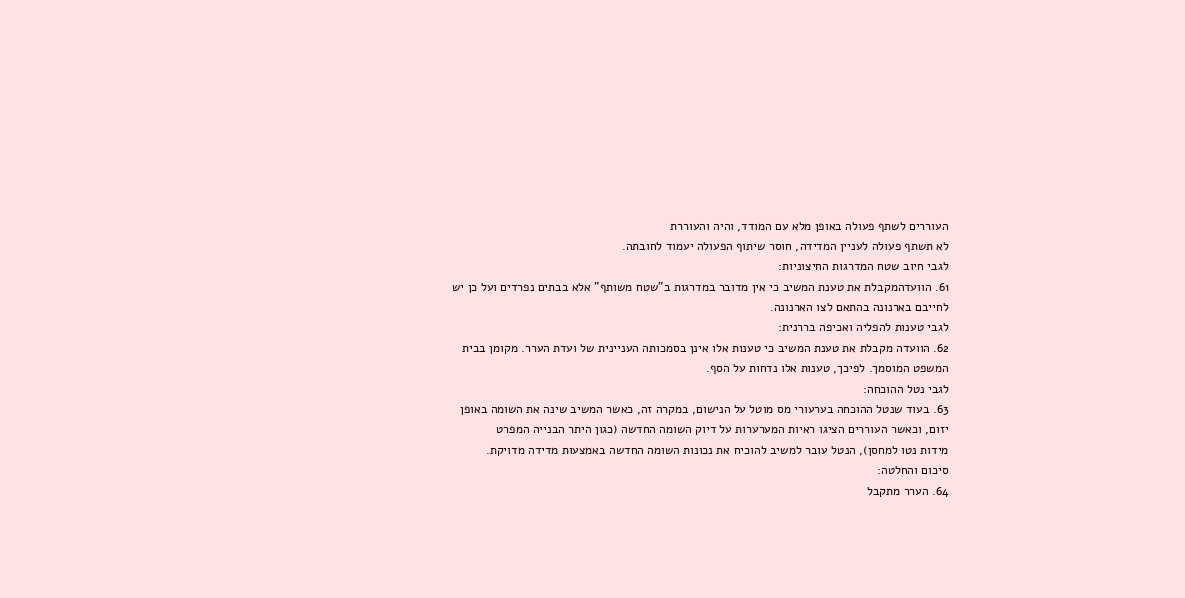העוררים לשתף פעולה באופן מלא עם המודד, והיה והעוררת
לא תשתף פעולה לעניין המדידה, חוסר שיתוף הפעולה יעמוד לחובתה.
לגבי חיוב שטח המדרגות החיצוניות:
61. הוועדהמקבלת את טענת המשיב כי אין מדובר במדרגות ב"שטח משותף" אלא בבתים נפרדים ועל כן יש
לחייבם בארנונה בהתאם לצו הארנונה.
לגבי טענות להפליה ואכיפה בררנית:
62. הוועדה מקבלת את טענת המשיב כי טענות אלו אינן בסמכותה העניינית של ועדת הערר. מקומן בבית
המשפט המוסמך. לפיכך, טענות אלו נדחות על הסף.
לגבי נטל ההוכחה:
63. בעוד שנטל ההוכחה בערעורי מס מוטל על הנישום, במקרה זה, כאשר המשיב שינה את השומה באופן
יזום, וכאשר העוררים הציגו ראיות המערערות על דיוק השומה החדשה (כגון היתר הבנייה המפרט
מידות נטו למחסן), הנטל עובר למשיב להוכיח את נכונות השומה החדשה באמצעות מדידה מדויקת.
סיכום והחלטה:
64. הערר מתקבל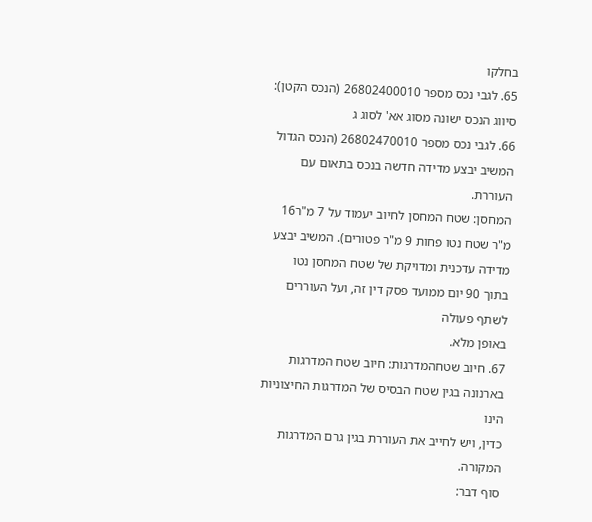בחלקו
65. לגבי נכס מספר 26802400010 (הנכס הקטן): סיווג הנכס ישונה מסוג אא' לסוג ג
66. לגבי נכס מספר 26802470010 (הנכס הגדול המשיב יבצע מדידה חדשה בנכס בתאום עם העוררת.
המחסן: שטח המחסן לחיוב יעמוד על 7 מ"ר16 מ"ר שטח נטו פחות 9 מ"ר פטורים). המשיב יבצע
מדידה עדכנית ומדויקת של שטח המחסן נטו בתוך 90 יום ממועד פסק דין זה, ועל העוררים לשתף פעולה
באופן מלא.
67. חיוב שטחהמדרגות: חיוב שטח המדרגות בארנונה בגין שטח הבסיס של המדרגות החיצוניות הינו
כדין, ויש לחייב את העוררת בגין גרם המדרגות המקורה.
סוף דבר: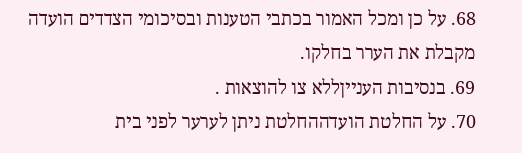68. על כן ומכל האמור בכתבי הטענות ובסיכומי הצדדים הועדה מקבלת את הערר בחלקו.
69. בנסיבות הענייןללא צו להוצאות .
70. על החלטת הועדההחלטת ניתן לערער לפני בית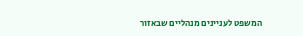המשפט לעניינים מנהליים שבאזור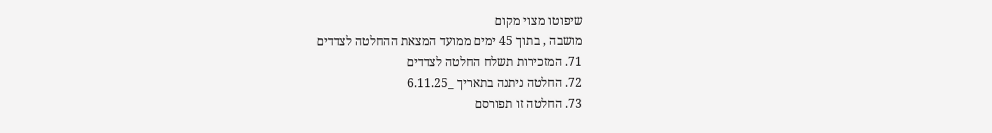שיפוטו מצוי מקום
מושבה , בתוך 45 ימים ממועד המצאת ההחלטה לצדדים
71. המזכירות תשלח החלטה לצדדים
72. החלטה ניתנה בתאריך _6.11.25
73. החלטה זו תפורסם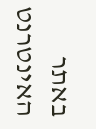באתר האינטרנט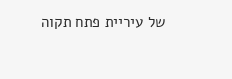של עיריית פתח תקוה